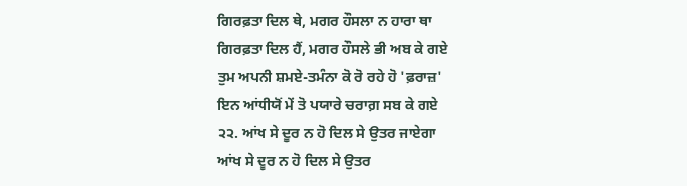ਗਿਰਫ਼ਤਾ ਦਿਲ ਥੇ, ਮਗਰ ਹੌਸਲਾ ਨ ਹਾਰਾ ਥਾ
ਗਿਰਫ਼ਤਾ ਦਿਲ ਹੈਂ, ਮਗਰ ਹੌਸਲੇ ਭੀ ਅਬ ਕੇ ਗਏ
ਤੁਮ ਅਪਨੀ ਸ਼ਮਏ-ਤਮੰਨਾ ਕੋ ਰੋ ਰਹੇ ਹੋ 'ਫ਼ਰਾਜ਼'
ਇਨ ਆਂਧੀਯੋਂ ਮੇਂ ਤੋ ਪਯਾਰੇ ਚਰਾਗ਼ ਸਬ ਕੇ ਗਏ
੨੨. ਆਂਖ ਸੇ ਦੂਰ ਨ ਹੋ ਦਿਲ ਸੇ ਉਤਰ ਜਾਏਗਾ
ਆਂਖ ਸੇ ਦੂਰ ਨ ਹੋ ਦਿਲ ਸੇ ਉਤਰ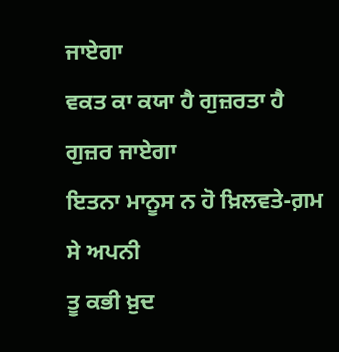ਜਾਏਗਾ
ਵਕਤ ਕਾ ਕਯਾ ਹੈ ਗੁਜ਼ਰਤਾ ਹੈ ਗੁਜ਼ਰ ਜਾਏਗਾ
ਇਤਨਾ ਮਾਨੂਸ ਨ ਹੋ ਖ਼ਿਲਵਤੇ-ਗ਼ਮ ਸੇ ਅਪਨੀ
ਤੂ ਕਭੀ ਖ਼ੁਦ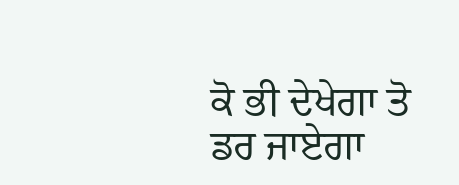ਕੋ ਭੀ ਦੇਖੇਗਾ ਤੋ ਡਰ ਜਾਏਗਾ